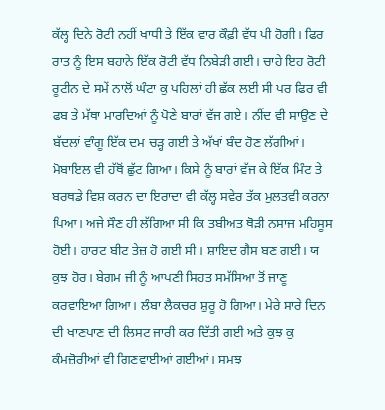ਕੱਲ੍ਹ ਦਿਨੇ ਰੋਟੀ ਨਹੀਂ ਖਾਧੀ ਤੇ ਇੱਕ ਵਾਰ ਕੌਫ਼ੀ ਵੱਧ ਪੀ ਹੋਗੀ। ਫਿਰ ਰਾਤ ਨੂੰ ਇਸ ਬਹਾਨੇ ਇੱਕ ਰੋਟੀ ਵੱਧ ਨਿਬੇੜੀ ਗਈ। ਚਾਹੇ ਇਹ ਰੋਟੀ ਰੂਟੀਨ ਦੇ ਸਮੇਂ ਨਾਲੋਂ ਘੰਟਾ ਕੁ ਪਹਿਲਾਂ ਹੀ ਛੱਕ ਲਈ ਸੀ ਪਰ ਫਿਰ ਵੀ ਫਬ ਤੇ ਮੱਥਾ ਮਾਰਦਿਆਂ ਨੂੰ ਪੋਣੇ ਬਾਰਾਂ ਵੱਜ ਗਏ। ਨੀਂਦ ਵੀ ਸਾਉਣ ਦੇ ਬੱਦਲਾਂ ਵਾੰਗੂ ਇੱਕ ਦਮ ਚੜ੍ਹ ਗਈ ਤੇ ਅੱਖਾਂ ਬੰਦ ਹੋਣ ਲੱਗੀਆਂ। ਮੋਬਾਇਲ ਵੀ ਹੱਥੋਂ ਛੁੱਟ ਗਿਆ। ਕਿਸੇ ਨੂੰ ਬਾਰਾਂ ਵੱਜ ਕੇ ਇੱਕ ਮਿੰਟ ਤੇ ਬਰਥਡੇ ਵਿਸ਼ ਕਰਨ ਦਾ ਇਰਾਦਾ ਵੀ ਕੱਲ੍ਹ ਸਵੇਰ ਤੱਕ ਮੁਲਤਵੀ ਕਰਨਾ ਪਿਆ। ਅਜੇ ਸੌਣ ਹੀ ਲੱਗਿਆ ਸੀ ਕਿ ਤਬੀਅਤ ਥੋੜੀ ਨਸਾਜ ਮਹਿਸੂਸ ਹੋਈ। ਹਾਰਟ ਬੀਟ ਤੇਜ਼ ਹੋ ਗਈ ਸੀ। ਸ਼ਾਇਦ ਗੈਸ ਬਣ ਗਈ। ਯ ਕੁਝ ਹੋਰ। ਬੇਗਮ ਜੀ ਨੂੰ ਆਪਣੀ ਸਿਹਤ ਸਮੱਸਿਆ ਤੋਂ ਜਾਣੂ ਕਰਵਾਇਆ ਗਿਆ। ਲੰਬਾ ਲੈਕਚਰ ਸ਼ੁਰੂ ਹੋ ਗਿਆ। ਮੇਰੇ ਸਾਰੇ ਦਿਨ ਦੀ ਖਾਣਪਾਣ ਦੀ ਲਿਸਟ ਜਾਰੀ ਕਰ ਦਿੱਤੀ ਗਈ ਅਤੇ ਕੁਝ ਕੁ ਕੰਮਜ਼ੋਰੀਆਂ ਵੀ ਗਿਣਵਾਈਆਂ ਗਈਆਂ। ਸਮਝ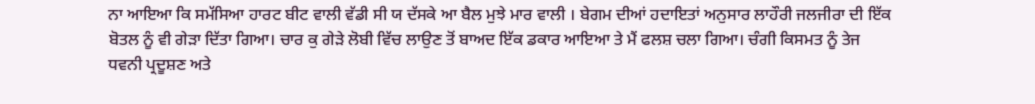ਨਾ ਆਇਆ ਕਿ ਸਮੱਸਿਆ ਹਾਰਟ ਬੀਟ ਵਾਲੀ ਵੱਡੀ ਸੀ ਯ ਦੱਸਕੇ ਆ ਬੈਲ ਮੁਝੇ ਮਾਰ ਵਾਲੀ । ਬੇਗਮ ਦੀਆਂ ਹਦਾਇਤਾਂ ਅਨੁਸਾਰ ਲਾਹੌਰੀ ਜਲਜੀਰਾ ਦੀ ਇੱਕ ਬੋਤਲ ਨੂੰ ਵੀ ਗੇੜਾ ਦਿੱਤਾ ਗਿਆ। ਚਾਰ ਕੁ ਗੇੜੇ ਲੋਬੀ ਵਿੱਚ ਲਾਉਣ ਤੋਂ ਬਾਅਦ ਇੱਕ ਡਕਾਰ ਆਇਆ ਤੇ ਮੈਂ ਫਲਸ਼ ਚਲਾ ਗਿਆ। ਚੰਗੀ ਕਿਸਮਤ ਨੂੰ ਤੇਜ ਧਵਨੀ ਪ੍ਰਦੂਸ਼ਣ ਅਤੇ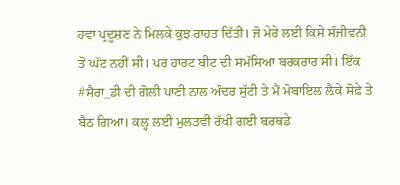ਹਵਾ ਪ੍ਰਦੂਸ਼ਣ ਨੇ ਮਿਲਕੇ ਕੁਝ ਰਾਹਤ ਦਿੱਤੀ। ਜੋ ਮੇਰੇ ਲਈ ਕਿਸੇ ਸੰਜੀਵਨੀ ਤੋਂ ਘੱਟ ਨਹੀਂ ਸੀ। ਪਰ ਹਾਰਟ ਬੀਟ ਦੀ ਸਮੱਸਿਆ ਬਰਕਰਾਰ ਸੀ। ਇੱਕ #ਸੈਰਾ_ਡੀ ਦੀ ਗੋਲੀ ਪਾਣੀ ਨਾਲ ਅੰਦਰ ਸੁੱਟੀ ਤੇ ਮੈਂ ਮੋਬਾਇਲ ਲ਼ੈਕੇ ਸੋਫ਼ੇ ਤੇ ਬੈਠ ਗਿਆ। ਕਲ੍ਹ ਲਈ ਮੁਲਤਵੀ ਰੱਖੀ ਗਈ ਬਰਥਡੇ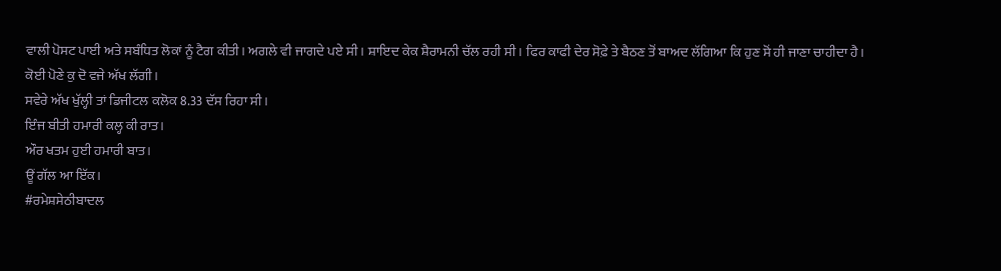ਵਾਲੀ ਪੋਸਟ ਪਾਈ ਅਤੇ ਸਬੰਧਿਤ ਲੋਕਾਂ ਨੂੰ ਟੈਗ ਕੀਤੀ। ਅਗਲੇ ਵੀ ਜਾਗਦੇ ਪਏ ਸੀ। ਸ਼ਾਇਦ ਕੇਕ ਸ਼ੈਰਾਮਨੀ ਚੱਲ ਰਹੀ ਸੀ। ਫਿਰ ਕਾਫੀ ਦੇਰ ਸੋਫ਼ੇ ਤੇ ਬੈਠਣ ਤੋਂ ਬਾਅਦ ਲੱਗਿਆ ਕਿ ਹੁਣ ਸੋਂ ਹੀ ਜਾਣਾ ਚਾਹੀਦਾ ਹੈ। ਕੋਈ ਪੋਣੇ ਕੁ ਦੋ ਵਜੇ ਅੱਖ ਲੱਗੀ।
ਸਵੇਰੇ ਅੱਖ ਖੁੱਲ੍ਹੀ ਤਾਂ ਡਿਜੀਟਲ ਕਲੋਕ 8.33 ਦੱਸ ਰਿਹਾ ਸੀ।
ਇੰਜ ਬੀਤੀ ਹਮਾਰੀ ਕਲ੍ਹ ਕੀ ਰਾਤ।
ਔਰ ਖਤਮ ਹੁਈ ਹਮਾਰੀ ਬਾਤ।
ਊਂ ਗੱਲ ਆ ਇੱਕ।
#ਰਮੇਸ਼ਸੇਠੀਬਾਦਲ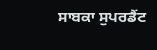ਸਾਬਕਾ ਸੁਪਰਡੈਂਟ